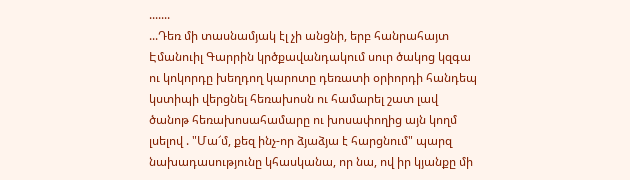.......
...Դեռ մի տասնամյակ էլ չի անցնի, երբ հանրահայտ Էմանուիլ Գարրին կրծքավանդակում սուր ծակոց կզգա ու կոկորդը խեղդող կարոտը դեռատի օրիորդի հանդեպ կստիպի վերցնել հեռախոսն ու համարել շատ լավ ծանոթ հեռախոսահամարը ու խոսափողից այն կողմ լսելով . "Մա՜մ, քեզ ինչ-որ ձյաձյա է հարցնում" պարզ նախադասությունը կհասկանա, որ նա, ով իր կյանքը մի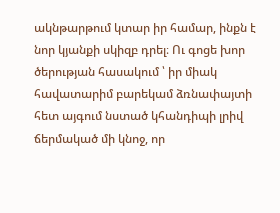ակնթարթում կտար իր համար, ինքն է նոր կյանքի սկիզբ դրել։ Ու գոցե խոր ծերության հասակում ՝ իր միակ հավատարիմ բարեկամ ձռնափայտի հետ այգում նստած կհանդիպի լրիվ ճերմակած մի կնոջ, որ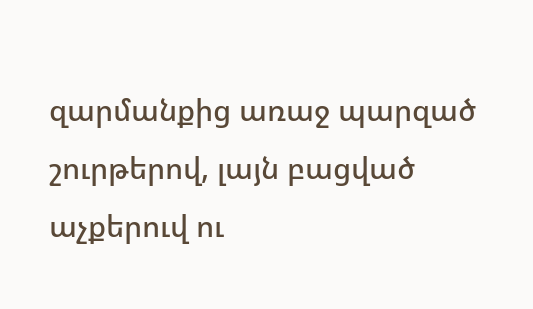զարմանքից առաջ պարզած շուրթերով, լայն բացված աչքերուվ ու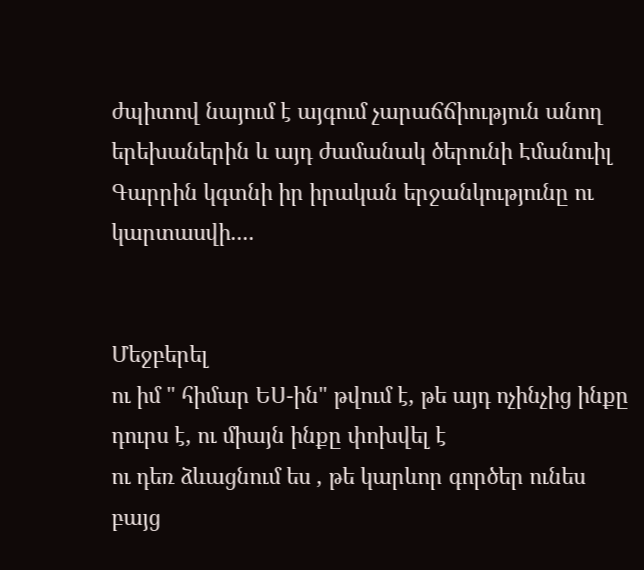ժպիտով նայում է այգում չարաճճիություն անող երեխաներին և այդ ժամանակ ծերունի Էմանուիլ Գարրին կգտնի իր իրական երջանկությունը ու կարտասվի....


Մեջբերել
ու իմ " հիմար ԵՍ-ին" թվում է, թե այդ ոչինչից ինքը դուրս է, ու միայն ինքը փոխվել է
ու դեռ ձևացնում ես , թե կարևոր գործեր ունես
բայց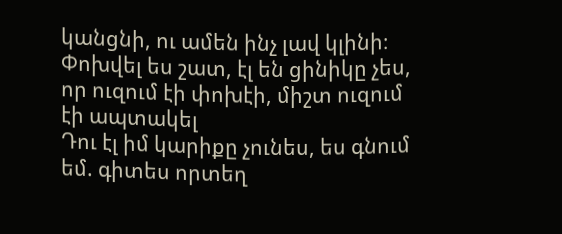կանցնի, ու ամեն ինչ լավ կլինի։ Փոխվել ես շատ, էլ են ցինիկը չես, որ ուզում էի փոխէի, միշտ ուզում էի ապտակել
Դու էլ իմ կարիքը չունես, ես գնում եմ. գիտես որտեղ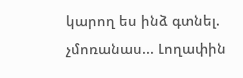կարող ես ինձ գտնել. չմոռանաս... Լողափին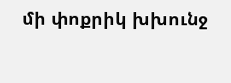մի փոքրիկ խխունջ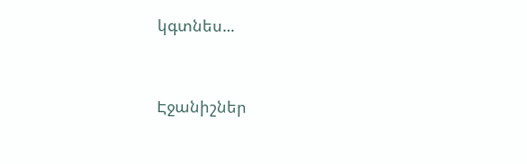կգտնես...


Էջանիշներ